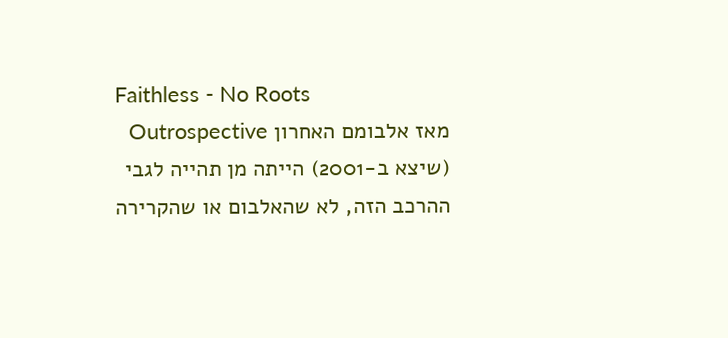Faithless - No Roots
מאז אלבומם האחרון Outrospective (שיצא ב-2001) הייתה מן תהייה לגבי ההרכב הזה, לא שהאלבום או שהקרירה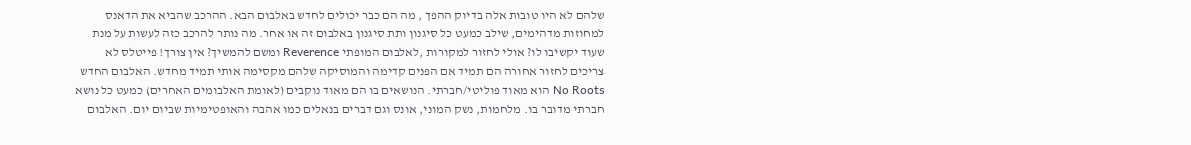שלהם לא היו טובות אלה בדיוק ההפך , מה הם כבר יכולים לחדש באלבום הבא. ההרכב שהביא את הדאנס למחוזות מדהימים, שילב כמעט כל סיגנון ותת סיגנון באלבום זה או אחר. מה נותר להרכב כזה לעשות על מנת שעוד יקשיבו לו? אולי לחזור למקורות ,לאלבום המופתי Reverence ומשם להמשיך? אין צורך! פייטלס לא צריכים לחזור אחורה הם תמיד אם הפנים קדימה והמוסיקה שלהם מקסימה אותי תמיד מחדש. האלבום החדש No Roots הוא מאוד פוליטי/חברתי. הנושאים בו הם מאוד נוקבים (לאומת האלבומים האחרים) כמעט כל נושא חברתי מדובר בו. מלחמות, נשק המוני, אונס וגם דברים בנאלים כמו אהבה והאופטימיות שביום יום. האלבום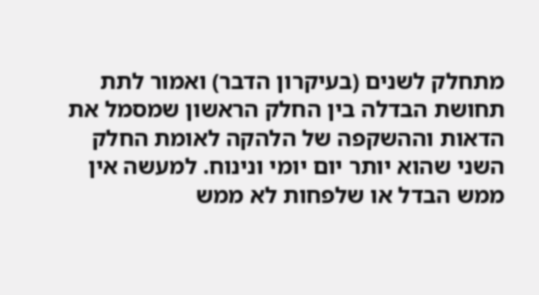מתחלק לשנים (בעיקרון הדבר) ואמור לתת תחושת הבדלה בין החלק הראשון שמסמל את הדאות וההשקפה של הלהקה לאומת החלק השני שהוא יותר יום יומי ונינוח. למעשה אין ממש הבדל או שלפחות לא ממש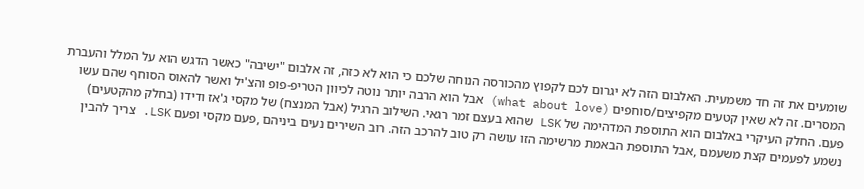שומעים את זה חד משמעית. האלבום הזה לא יגרום לכם לקפוץ מהכורסה הנוחה שלכם כי הוא לא כזה, זה אלבום "ישיבה" כאשר הדגש הוא על המלל והעברת המסרים. זה לא שאין קטעים מקפיצים/סוחפים (what about love) אבל הוא הרבה יותר נוטה לכיוון הטריפ-פופ והצ'יל ואשר להאוס הסוחף שהם עשו פעם. החלק העיקרי באלבום הוא התוספת המדהימה של LSK שהוא בעצם זמר רגאי. השילוב הרגיל (אבל המנצח) של מקסי ג'אז ודידו (בחלק מהקטעים) נשמע לפעמים קצת משעמם ,אבל התוספת הבאמת מרשימה הזו עושה רק טוב להרכב הזה. רוב השירים נעים ביניהם ,פעם מקסי ופעם LSK. צריך להבין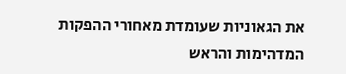את הגאוניות שעומדת מאחורי ההפקות המדהימות והראש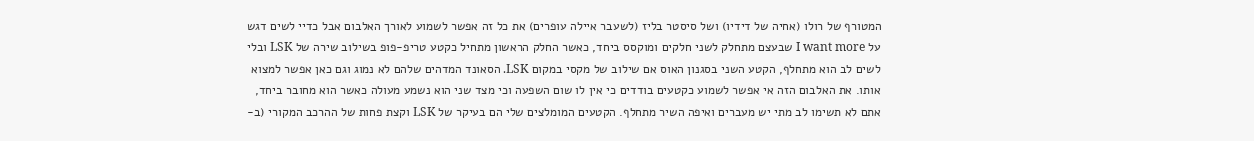המטורף של רולו (אחיה של דידיו) ושל סיסטר בליז (לשעבר איילה עופרים) את כל זה אפשר לשמוע לאורך האלבום אבל כדיי לשים דגש על I want more שבעצם מתחלק לשני חלקים ומוקסס ביחד, כאשר החלק הראשון מתחיל כקטע טריפ-פופ בשילוב שירה של LSK ובלי לשים לב הוא מתחלף, הקטע השני בסגנון האוס אם שילוב של מקסי במקום LSK. הסאונד המדהים שלהם לא נמוג וגם כאן אפשר למצוא אותו. את האלבום הזה אי אפשר לשמוע כקטעים בודדים כי אין לו שום השפעה וכי מצד שני הוא נשמע מעולה כאשר הוא מחובר ביחד, אתם לא תשימו לב מתי יש מעברים ואיפה השיר מתחלף. הקטעים המומלצים שלי הם בעיקר של LSK וקצת פחות של ההרכב המקורי (ב-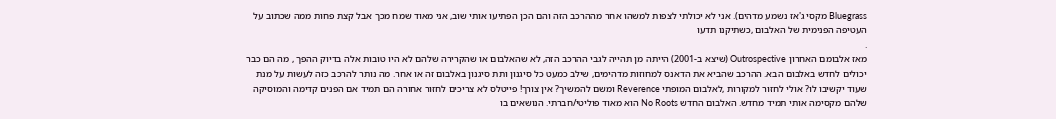Bluegrass מקסי ג'אז נשמע מדהים). אני לא יכולתי לצפות למשהו אחר מההרכב הזה והם הכן הפתיעו אותי שוב, אני מאוד שמח מכך אבל קצת פחות ממה שכתוב על העטיפה הפנימית של האלבום ,כשתיקנו תדעו
.
מאז אלבומם האחרון Outrospective (שיצא ב-2001) הייתה מן תהייה לגבי ההרכב הזה, לא שהאלבום או שהקרירה שלהם לא היו טובות אלה בדיוק ההפך , מה הם כבר יכולים לחדש באלבום הבא. ההרכב שהביא את הדאנס למחוזות מדהימים, שילב כמעט כל סיגנון ותת סיגנון באלבום זה או אחר. מה נותר להרכב כזה לעשות על מנת שעוד יקשיבו לו? אולי לחזור למקורות ,לאלבום המופתי Reverence ומשם להמשיך? אין צורך! פייטלס לא צריכים לחזור אחורה הם תמיד אם הפנים קדימה והמוסיקה שלהם מקסימה אותי תמיד מחדש. האלבום החדש No Roots הוא מאוד פוליטי/חברתי. הנושאים בו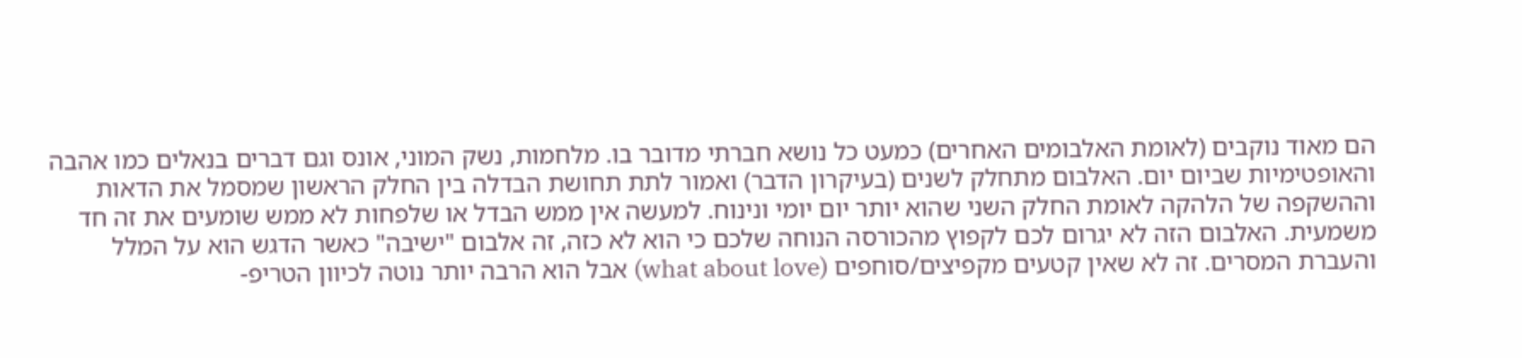הם מאוד נוקבים (לאומת האלבומים האחרים) כמעט כל נושא חברתי מדובר בו. מלחמות, נשק המוני, אונס וגם דברים בנאלים כמו אהבה והאופטימיות שביום יום. האלבום מתחלק לשנים (בעיקרון הדבר) ואמור לתת תחושת הבדלה בין החלק הראשון שמסמל את הדאות וההשקפה של הלהקה לאומת החלק השני שהוא יותר יום יומי ונינוח. למעשה אין ממש הבדל או שלפחות לא ממש שומעים את זה חד משמעית. האלבום הזה לא יגרום לכם לקפוץ מהכורסה הנוחה שלכם כי הוא לא כזה, זה אלבום "ישיבה" כאשר הדגש הוא על המלל והעברת המסרים. זה לא שאין קטעים מקפיצים/סוחפים (what about love) אבל הוא הרבה יותר נוטה לכיוון הטריפ-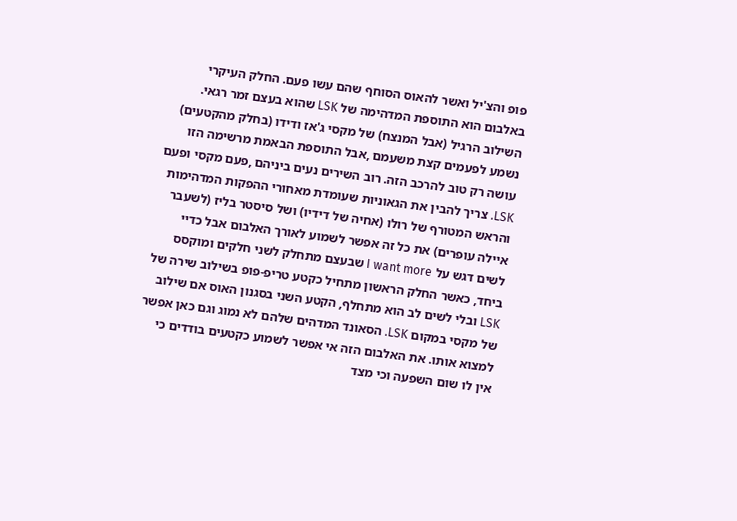פופ והצ'יל ואשר להאוס הסוחף שהם עשו פעם. החלק העיקרי באלבום הוא התוספת המדהימה של LSK שהוא בעצם זמר רגאי. השילוב הרגיל (אבל המנצח) של מקסי ג'אז ודידו (בחלק מהקטעים) נשמע לפעמים קצת משעמם ,אבל התוספת הבאמת מרשימה הזו עושה רק טוב להרכב הזה. רוב השירים נעים ביניהם ,פעם מקסי ופעם LSK. צריך להבין את הגאוניות שעומדת מאחורי ההפקות המדהימות והראש המטורף של רולו (אחיה של דידיו) ושל סיסטר בליז (לשעבר איילה עופרים) את כל זה אפשר לשמוע לאורך האלבום אבל כדיי לשים דגש על I want more שבעצם מתחלק לשני חלקים ומוקסס ביחד, כאשר החלק הראשון מתחיל כקטע טריפ-פופ בשילוב שירה של LSK ובלי לשים לב הוא מתחלף, הקטע השני בסגנון האוס אם שילוב של מקסי במקום LSK. הסאונד המדהים שלהם לא נמוג וגם כאן אפשר למצוא אותו. את האלבום הזה אי אפשר לשמוע כקטעים בודדים כי אין לו שום השפעה וכי מצד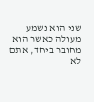שני הוא נשמע מעולה כאשר הוא מחובר ביחד, אתם לא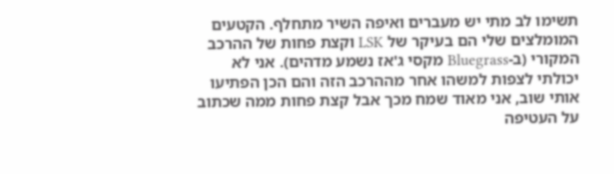תשימו לב מתי יש מעברים ואיפה השיר מתחלף. הקטעים המומלצים שלי הם בעיקר של LSK וקצת פחות של ההרכב המקורי (ב-Bluegrass מקסי ג'אז נשמע מדהים). אני לא יכולתי לצפות למשהו אחר מההרכב הזה והם הכן הפתיעו אותי שוב, אני מאוד שמח מכך אבל קצת פחות ממה שכתוב על העטיפה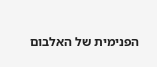הפנימית של האלבום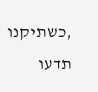,כשתיקנו תדעו